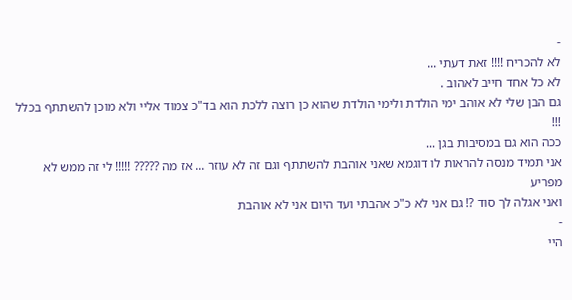-
לא להכריח !!!! זאת דעתי ...
לא כל אחד חייב לאהוב .
גם הבן שלי לא אוהב ימי הולדת ולימי הולדת שהוא כן רוצה ללכת הוא בד"כ צמוד אליי ולא מוכן להשתתף בכלל !!!
ככה הוא גם במסיבות בגן ...
אני תמיד מנסה להראות לו דוגמא שאני אוהבת להשתתף וגם זה לא עוזר ... אז מה ????? !!!!! לי זה ממש לא מפריע
ואני אגלה לך סוד ?! גם אני לא כ"כ אהבתי ועד היום אני לא אוהבת
-
היי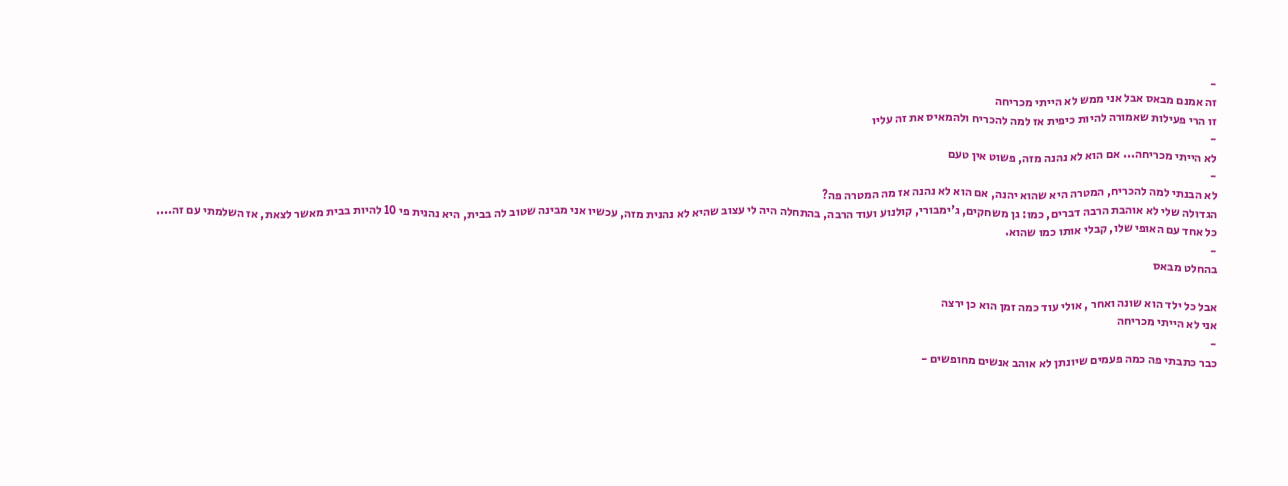-
זה אמנם מבאס אבל אני ממש לא הייתי מכריחה
זו הרי פעילות שאמורה להיות כיפית אז למה להכריח ולהמאיס את זה עליו
-
לא הייתי מכריחה... אם הוא לא נהנה מזה, פשוט אין טעם
-
לא הבנתי למה להכריח, המטרה היא שהוא יהנה, אם הוא לא נהנה אז מה המטרה פה?
הגדולה שלי לא אוהבת הרבה דברים, כמו: גן משחקים, ג'ימבורי, קולנוע ועוד הרבה, בהתחלה היה לי עצוב שהיא לא נהנית מזה, עכשיו אני מבינה שטוב לה בבית, היא נהנית פי 10 להיות בבית מאשר לצאת, אז השלמתי עם זה....
כל אחד עם האופי שלו, קבלי אותו כמו שהוא.
-
בהחלט מבאס

אבל כל ילד הוא שונה ואחר , אולי עוד כמה זמן הוא כן ירצה
אני לא הייתי מכריחה
-
כבר כתבתי פה כמה פעמים שיונתן לא אוהב אנשים מחופשים -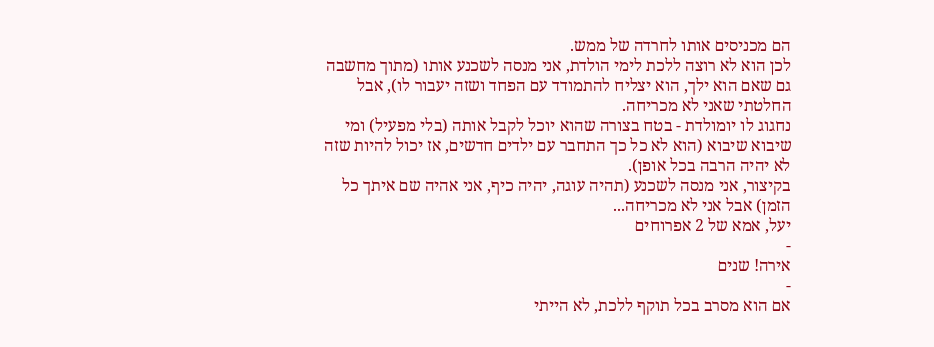הם מכניסים אותו לחרדה של ממש.
לכן הוא לא רוצה ללכת לימי הולדת, אני מנסה לשכנע אותו (מתוך מחשבה גם שאם הוא ילך, הוא יצליח להתמודד עם הפחד ושזה יעבור לו), אבל החלטתי שאני לא מכריחה.
נחגוג לו יומולדת - בטח בצורה שהוא יוכל לקבל אותה (בלי מפעיל) ומי שיבוא שיבוא (הוא לא כל כך התחבר עם ילדים חדשים, אז יכול להיות שזה לא יהיה הרבה בכל אופן).
בקיצור, אני מנסה לשכנע (תהיה עוגה, יהיה כיף, אני אהיה שם איתך כל הזמן) אבל אני לא מכריחה...
יעל, אמא של 2 אפרוחים
-
אירה! שנים
-
אם הוא מסרב בכל תוקף ללכת, לא הייתי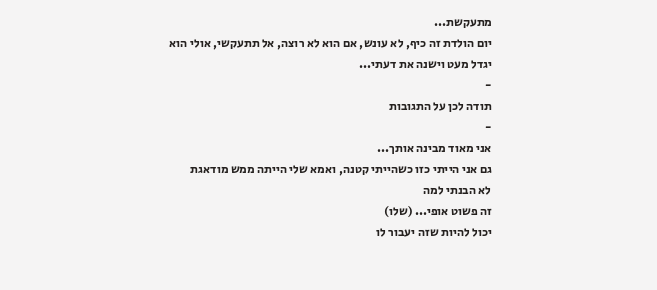מתעקשת...
יום הולדת זה כיף, לא עונש, אם הוא לא רוצה, אל תתעקשי, אולי הוא יגדל מעט וישנה את דעתי...
-
תודה לכן על התגובות
-
אני מאוד מבינה אותך...
גם אני הייתי כזו כשהייתי קטנה, ואמא שלי הייתה ממש מודאגת
לא הבנתי למה
זה פשוט אופי... (שלו)
יכול להיות שזה יעבור לו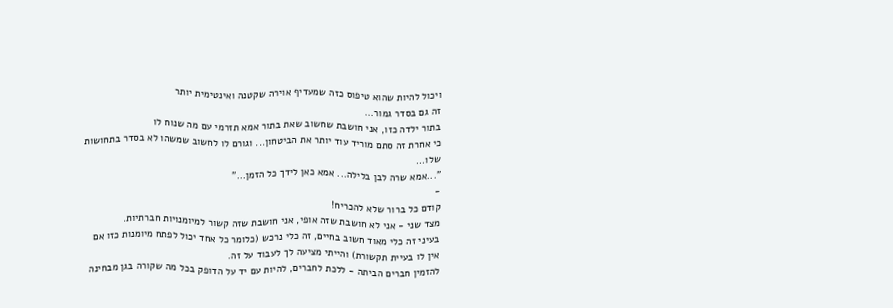ויכול להיות שהוא טיפוס כזה שמעדיף אוירה שקטנה ואינטימית יותר
זה גם בסדר גמור...
בתור ילדה כזו, אני חושבת שחשוב שאת בתור אמא תזרמי עם מה שנוח לו
כי אחרת זה סתם מוריד עוד יותר את הביטחון... וגורם לו לחשוב שמשהו לא בסדר בתחושות שלו...
"...אמא שרה לבן בלילה... אמא כאן לידך כל הזמן..."
-
קודם כל ברור שלא להכריח!
מצד שני - אני לא חושבת שזה אופי, אני חושבת שזה קשור למיומנויות חברתיות.
בעיני זה כלי מאוד חשוב בחיים, זה כלי נרכש (כלומר כל אחד יכול לפתח מיומנות כזו אם אין לו בעיית תקשורת) והייתי מציעה לך לעבוד על זה.
להזמין חברים הביתה - ללכת לחברים, להיות עם יד על הדופק בכל מה שקורה בגן מבחינה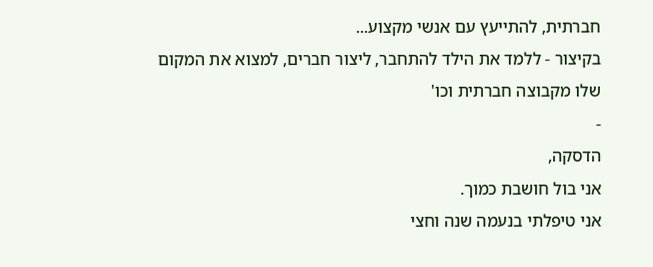חברתית, להתייעץ עם אנשי מקצוע...
בקיצור - ללמד את הילד להתחבר, ליצור חברים, למצוא את המקום שלו מקבוצה חברתית וכו'
-
הדסקה,
אני בול חושבת כמוך.
אני טיפלתי בנעמה שנה וחצי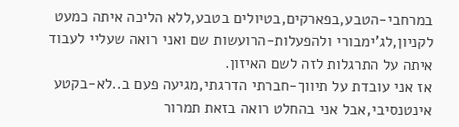במרחבי-הטבע,בפארקים,בטיולים בטבע,ללא הליכה איתה כמעט לקניון,לג'ימבורי ולהפעלות-הרועשות שם ואני רואה שעליי לעבוד איתה על התרגלות לזה לשם האיזון.
אז אני עובדת על תיווך-חברתי הדרגתי,מגיעה פעם ב..לא-בקטע אינטנסיבי,אבל אני בהחלט רואה בזאת תמרור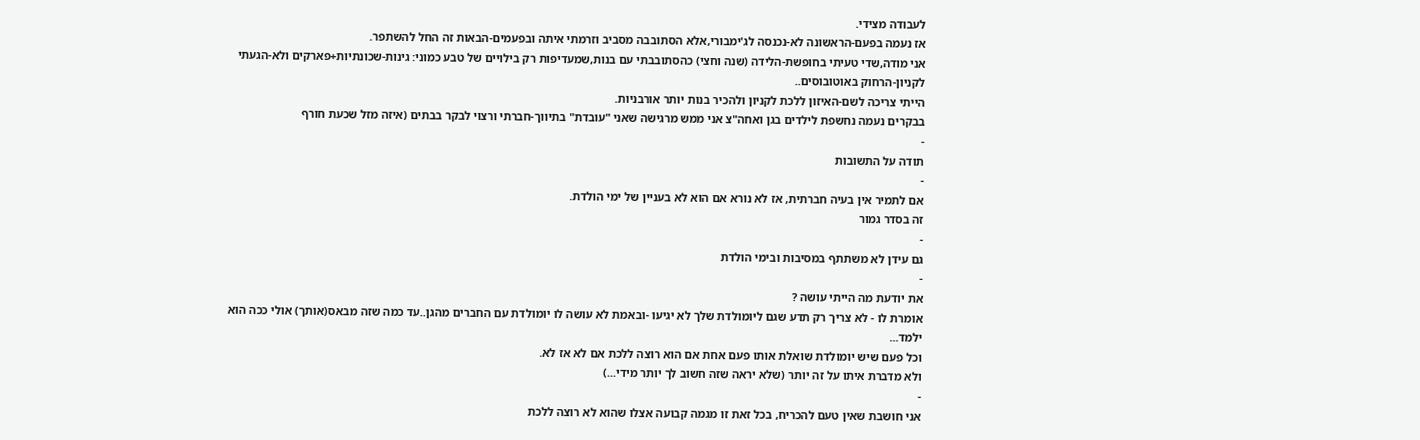לעבודה מצידי.
אז נעמה בפעם-הראשונה לא-נכנסה לג'ימבורי,אלא הסתובבה מסביב וזרמתי איתה ובפעמים-הבאות זה החל להשתפר.
אני מודה,שדי טעיתי בחופשת-הלידה (שנה וחצי) כהסתובבתי עם בנות,שמעדיפות רק בילויים של טבע כמוני: גינות-שכונתיות+פארקים ולא-הגעתי לקניון-הרחוק באוטובוסים..
הייתי צריכה לשם-האיזון ללכת לקניון ולהכיר בנות יותר אורבניות.
בבקרים נעמה נחשפת לילדים בגן ואחה"צ אני ממש מרגישה שאני "עובדת" בתיווך-חברתי ורצוי לבקר בבתים (איזה מזל שכעת חורף
-
תודה על התשובות
-
אם לתמיר אין בעיה חברתית, אז לא נורא אם הוא לא בעניין של ימי הולדת.
זה בסדר גמור
-
גם עידן לא משתתף במסיבות ובימי הולדת
-
את יודעת מה הייתי עושה ?
אומרת לו - לא צריך רק תדע שגם ליומולדת שלך לא יגיעו -ובאמת לא עושה לו יומולדת עם החברים מהגן..עד כמה שזה מבאס(אותך) אולי ככה הוא ילמד...
וכל פעם שיש יומולדת שואלת אותו פעם אחת אם הוא רוצה ללכת אם לא אז לא.
ולא מדברת איתו על זה יותר (שלא יראה שזה חשוב לך יותר מידי...)
-
אני חושבת שאין טעם להכריח, בכל זאת זו מגמה קבועה אצלו שהוא לא רוצה ללכת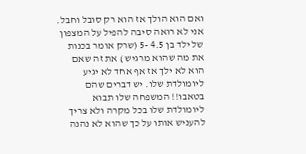ואם הוא הולך אז הוא רק סובל וחבל.
אני לא רואה סיבה להפיל על המצפון של ילד בן 4.5 -5 (שרק אומר בכנות את מה שהוא מרגיש ) את זה שאם הוא לא ילך אז אף אחד לא יגיע ליומולדת שלו. יש דברים שהם בטאבו!! המשפחה שלו תבוא ליומולדת שלו בכל מקרה ולא צריך להעניש אותו על כך שהוא לא נהנה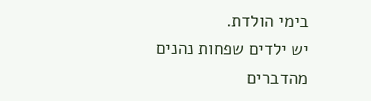בימי הולדת.
יש ילדים שפחות נהנים מהדברים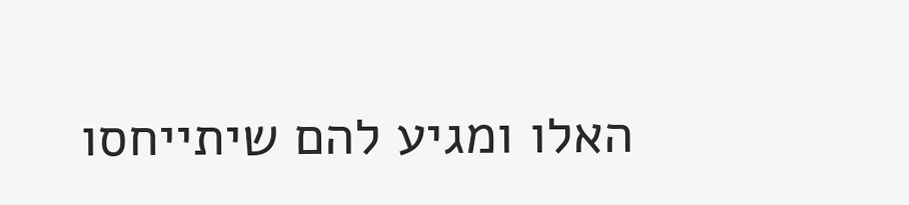האלו ומגיע להם שיתייחסו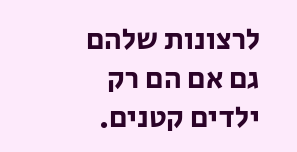לרצונות שלהם גם אם הם רק ילדים קטנים.